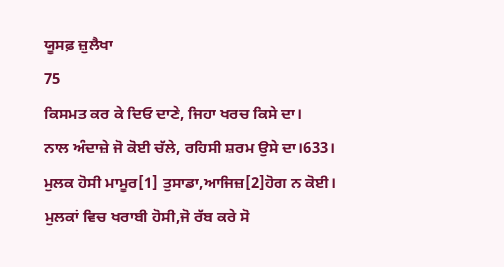ਯੂਸਫ਼ ਜ਼ੁਲੈਖਾ
75
ਕਿਸਮਤ ਕਰ ਕੇ ਦਿਓ ਦਾਣੇ, ਜਿਹਾ ਖਰਚ ਕਿਸੇ ਦਾ।
ਨਾਲ ਅੰਦਾਜ਼ੇ ਜੋ ਕੋਈ ਚੱਲੇ, ਰਹਿਸੀ ਸ਼ਰਮ ਉਸੇ ਦਾ।633।
ਮੁਲਕ ਹੋਸੀ ਮਾਮੂਰ[1] ਤੁਸਾਡਾ,ਆਜਿਜ਼[2]ਹੋਗ ਨ ਕੋਈ।
ਮੁਲਕਾਂ ਵਿਚ ਖਰਾਬੀ ਹੋਸੀ,ਜੋ ਰੱਬ ਕਰੇ ਸੋ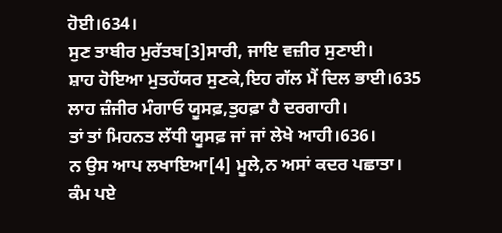ਹੋਈ।634।
ਸੁਣ ਤਾਬੀਰ ਮੁਰੱਤਬ[3]ਸਾਰੀ, ਜਾਇ ਵਜ਼ੀਰ ਸੁਣਾਈ।
ਸ਼ਾਹ ਹੋਇਆ ਮੁਤਹੱਯਰ ਸੁਣਕੇ,ਇਹ ਗੱਲ ਮੈਂ ਦਿਲ ਭਾਈ।635
ਲਾਹ ਜ਼ੰਜੀਰ ਮੰਗਾਓ ਯੂਸਫ਼,ਤੁਹਫ਼ਾ ਹੈ ਦਰਗਾਹੀ।
ਤਾਂ ਤਾਂ ਮਿਹਨਤ ਲੱਧੀ ਯੂਸਫ਼ ਜਾਂ ਜਾਂ ਲੇਖੇ ਆਹੀ।636।
ਨ ਉਸ ਆਪ ਲਖਾਇਆ[4] ਮੂਲੇ,ਨ ਅਸਾਂ ਕਦਰ ਪਛਾਤਾ।
ਕੰਮ ਪਏ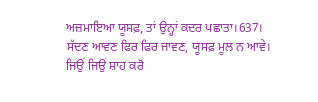ਅਜ਼ਮਾਇਆ ਯੂਸਫ਼, ਤਾਂ ਉਨ੍ਹਾਂ ਕਦਰ ਪਛਾਤਾ।637।
ਸੱਦਣ ਆਵਣ ਫਿਰ ਫਿਰ ਜਾਵਣ, ਯੂਸਫ਼ ਮੂਲ ਨ ਆਵੇ।
ਜਿਉਂ ਜਿਉਂ ਸ਼ਾਹ ਕਰੋ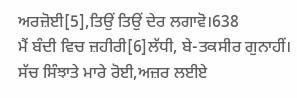ਅਰਜ਼ੋਈ[5],ਤਿਉਂ ਤਿਉਂ ਦੇਰ ਲਗਾਵੋ।638
ਮੈਂ ਬੰਦੀ ਵਿਚ ਜ਼ਹੀਰੀ[6]ਲੱਧੀ, ਬੇ-ਤਕਸੀਰ ਗੁਨਾਹੀਂ।
ਸੱਚ ਸਿੰਝਾਤੇ ਮਾਰੇ ਰੋਈ,ਅਜ਼ਰ ਲਈਏ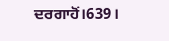ਦਰਗਾਹੋਂ।639।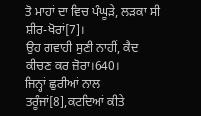ਤੋ ਮਾਹਾਂ ਦਾ ਵਿਚ ਪੰਘੂੜੇ, ਲੜਕਾ ਸੀ ਸ਼ੀਰ-ਖੋਰਾਂ[7]।
ਉਹ ਗਵਾਹੀ ਸੁਣੀ ਨਾਹੀਂ, ਕੈਦ ਕੀਚਣ ਕਰ ਜ਼ੋਰਾ।640।
ਜਿਨ੍ਹਾਂ ਛੁਰੀਆਂ ਨਾਲ ਤਰੂੰਜਾਂ[8],ਕਟਦਿਆਂ ਕੀਤੇ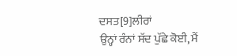ਦਸਤ[9]ਲੀਰਾਂ
ਉਨ੍ਹਾਂ ਰੰਨਾਂ ਸੱਦ ਪੁੱਛੇ ਕੋਈ, ਮੈਂ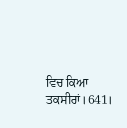ਵਿਚ ਕਿਆ ਤਕਸੀਰਾਂ।641।